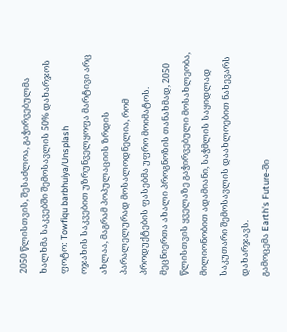2050 წლისთვის, შესაძლოა, გაჭირვებულმა ხალხმა საკვებში შემოსავლის 50% დახარჯოს
ფოტო: Towfiqu barbhuiya/Unsplash
ოჯახის საკვებით უზრუნველყოფა მარტივი არც ახლაა, მაგრამ პოპულაციის ზრდის პარალელურად მოსალოდნელია, რომ პროდუქტების ფასებმა უფრო მოიმატოს. მეცნიერთა ახალი პროგნოზის თანახმად, 2050 წლისთვის ყველაზე გაჭირვებული მოსახლეობა, მილიონობით ადამიანი, საჭმლის საყიდლად საკუთარი შემოსავლის დაახლოებით ნახევარს დახარჯავს.
გამოცემა Earth's Future-ში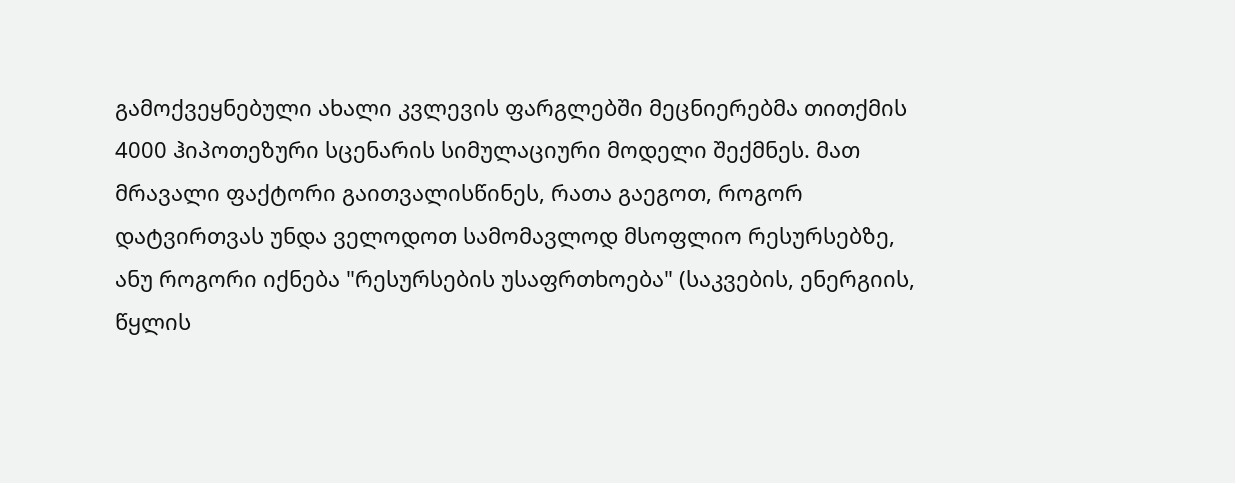გამოქვეყნებული ახალი კვლევის ფარგლებში მეცნიერებმა თითქმის 4000 ჰიპოთეზური სცენარის სიმულაციური მოდელი შექმნეს. მათ მრავალი ფაქტორი გაითვალისწინეს, რათა გაეგოთ, როგორ დატვირთვას უნდა ველოდოთ სამომავლოდ მსოფლიო რესურსებზე, ანუ როგორი იქნება "რესურსების უსაფრთხოება" (საკვების, ენერგიის, წყლის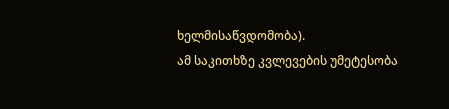ხელმისაწვდომობა).
ამ საკითხზე კვლევების უმეტესობა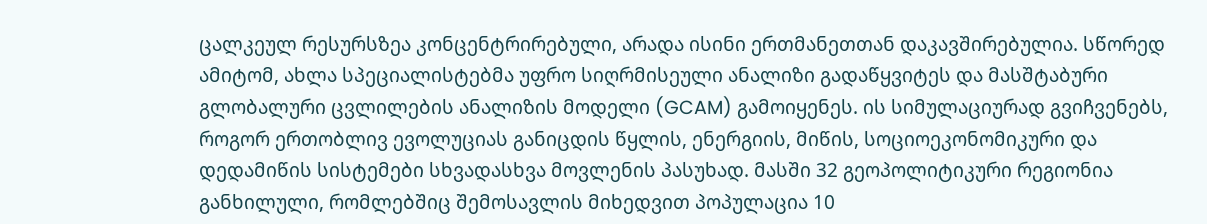ცალკეულ რესურსზეა კონცენტრირებული, არადა ისინი ერთმანეთთან დაკავშირებულია. სწორედ ამიტომ, ახლა სპეციალისტებმა უფრო სიღრმისეული ანალიზი გადაწყვიტეს და მასშტაბური გლობალური ცვლილების ანალიზის მოდელი (GCAM) გამოიყენეს. ის სიმულაციურად გვიჩვენებს, როგორ ერთობლივ ევოლუციას განიცდის წყლის, ენერგიის, მიწის, სოციოეკონომიკური და დედამიწის სისტემები სხვადასხვა მოვლენის პასუხად. მასში 32 გეოპოლიტიკური რეგიონია განხილული, რომლებშიც შემოსავლის მიხედვით პოპულაცია 10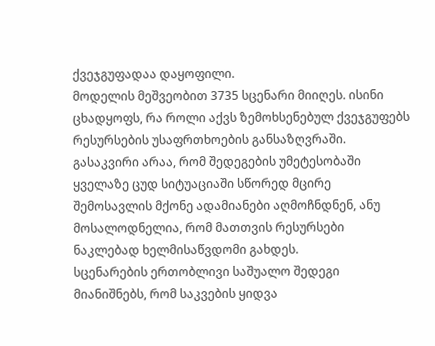ქვეჯგუფადაა დაყოფილი.
მოდელის მეშვეობით 3735 სცენარი მიიღეს. ისინი ცხადყოფს, რა როლი აქვს ზემოხსენებულ ქვეჯგუფებს რესურსების უსაფრთხოების განსაზღვრაში. გასაკვირი არაა, რომ შედეგების უმეტესობაში ყველაზე ცუდ სიტუაციაში სწორედ მცირე შემოსავლის მქონე ადამიანები აღმოჩნდნენ, ანუ მოსალოდნელია, რომ მათთვის რესურსები ნაკლებად ხელმისაწვდომი გახდეს.
სცენარების ერთობლივი საშუალო შედეგი მიანიშნებს, რომ საკვების ყიდვა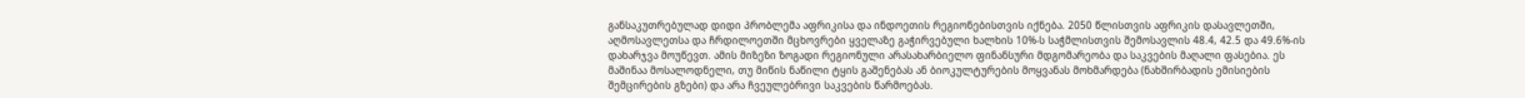განსაკუთრებულად დიდი პრობლემა აფრიკისა და ინდოეთის რეგიონებისთვის იქნება. 2050 წლისთვის აფრიკის დასავლეთში, აღმოსავლეთსა და ჩრდილოეთში მცხოვრები ყველაზე გაჭირვებული ხალხის 10%-ს საჭმლისთვის შემოსავლის 48.4, 42.5 და 49.6%-ის დახარჯვა მოუწევთ. ამის მიზეზი ზოგადი რეგიონული არასახარბიელო ფინანსური მდგომარეობა და საკვების მაღალი ფასებია. ეს მაშინაა მოსალოდნელი, თუ მიწის ნაწილი ტყის გაშენებას ან ბიოკულტურების მოყვანას მოხმარდება (ნახშირბადის ემისიების შემცირების გზები) და არა ჩვეულებრივი საკვების წარმოებას.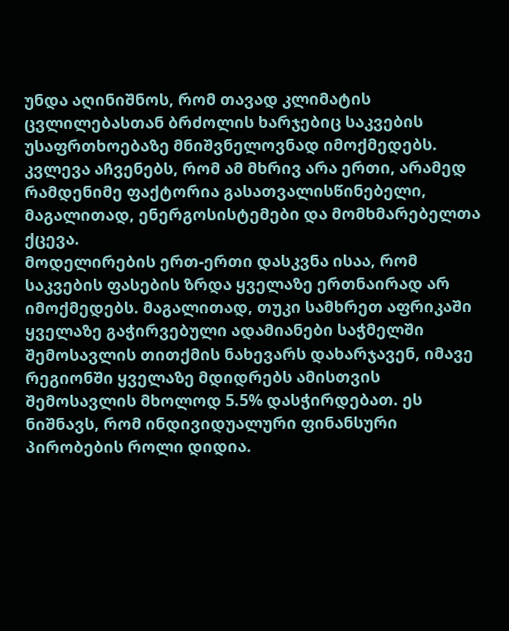უნდა აღინიშნოს, რომ თავად კლიმატის ცვლილებასთან ბრძოლის ხარჯებიც საკვების უსაფრთხოებაზე მნიშვნელოვნად იმოქმედებს. კვლევა აჩვენებს, რომ ამ მხრივ არა ერთი, არამედ რამდენიმე ფაქტორია გასათვალისწინებელი, მაგალითად, ენერგოსისტემები და მომხმარებელთა ქცევა.
მოდელირების ერთ-ერთი დასკვნა ისაა, რომ საკვების ფასების ზრდა ყველაზე ერთნაირად არ იმოქმედებს. მაგალითად, თუკი სამხრეთ აფრიკაში ყველაზე გაჭირვებული ადამიანები საჭმელში შემოსავლის თითქმის ნახევარს დახარჯავენ, იმავე რეგიონში ყველაზე მდიდრებს ამისთვის შემოსავლის მხოლოდ 5.5% დასჭირდებათ. ეს ნიშნავს, რომ ინდივიდუალური ფინანსური პირობების როლი დიდია.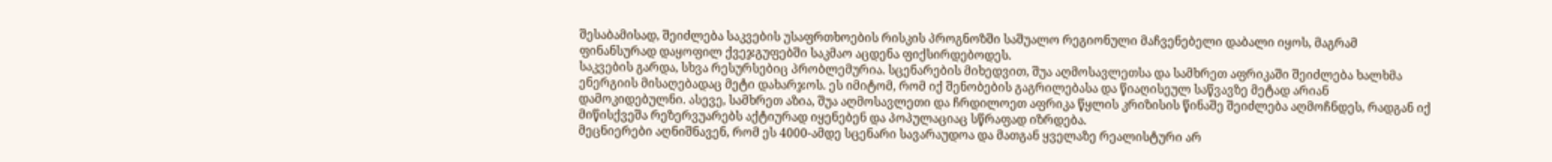შესაბამისად, შეიძლება საკვების უსაფრთხოების რისკის პროგნოზში საშუალო რეგიონული მაჩვენებელი დაბალი იყოს, მაგრამ ფინანსურად დაყოფილ ქვეჯგუფებში საკმაო აცდენა ფიქსირდებოდეს.
საკვების გარდა, სხვა რესურსებიც პრობლემურია. სცენარების მიხედვით, შუა აღმოსავლეთსა და სამხრეთ აფრიკაში შეიძლება ხალხმა ენერგიის მისაღებადაც მეტი დახარჯოს. ეს იმიტომ, რომ იქ შენობების გაგრილებასა და წიაღისეულ საწვავზე მეტად არიან დამოკიდებულნი. ასევე, სამხრეთ აზია, შუა აღმოსავლეთი და ჩრდილოეთ აფრიკა წყლის კრიზისის წინაშე შეიძლება აღმოჩნდეს, რადგან იქ მიწისქვეშა რეზერვუარებს აქტიურად იყენებენ და პოპულაციაც სწრაფად იზრდება.
მეცნიერები აღნიშნავენ, რომ ეს 4000-ამდე სცენარი სავარაუდოა და მათგან ყველაზე რეალისტური არ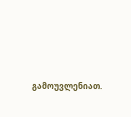გამოუვლენიათ.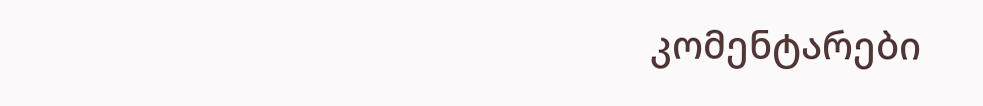კომენტარები